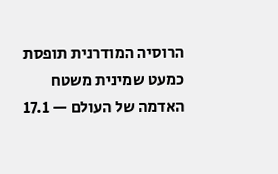הרוסיה המודרנית תופסת כמעט שמינית משטח האדמה של העולם — 17.1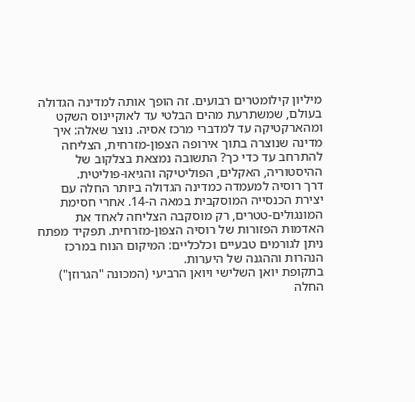מיליון קילומטרים רבועים. זה הופך אותה למדינה הגדולה בעולם, שמשתרעת מהים הבלטי עד לאוקיינוס השקט ומהארקטיקה עד למדברי מרכז אסיה. נוצר שאלה: איך מדינה שנוצרה בתוך אירופה הצפון-מזרחית, הצליחה להתרחב עד כדי כך? התשובה נמצאת בצלקוב של ההיסטוריה, האקלים, הפוליטיקה והגיאו-פוליטית.
דרך רוסיה למעמדה כמדינה הגדולה ביותר החלה עם יצירת הכנסייה המוסקבית במאה ה-14. אחרי חסימת המונגולים-טטרים, רק מוסקבה הצליחה לאחד את האדמות הפזורות של רוסיה הצפון-מזרחית. תפקיד מפתח ניתן לגורמים טבעיים וכלכליים: המיקום הנוח במרכז הנהרות וההגנה של היערות.
בתקופת יואן השלישי ויואן הרביעי (המכונה "הגרוזן") החלה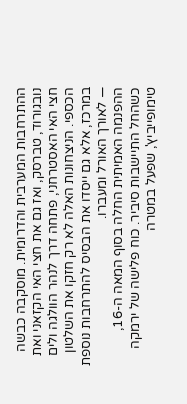ההתרחבות המערבית והדרומית. מוסקבה כבשה נובגורוד, טברסק, ואז גם את חצי האי הקזאני ואת חצי האי האסטרחני, פתחה דרך לנהר הוולגה ולים הכספי. הניצחונות האלה לא רק חזקו את השלטון במרכז, אלא גם ייסדו את הבסיס להתרחבות נוספת — לאורך האורל ומעברו.
ההפנמה האמיתית החלה בסוף המאה ה-16, כשהחל התיישבות סיביר. כוח פלישה של ירמקה טימופייביץ', שפעל במטרה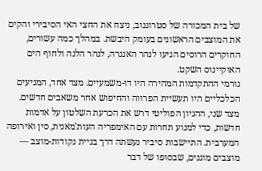של בית המכורה של סטרוגנוב, ניצח את החצי האי הסיבירי והקים את המוצבים הראשונים בעומק היבשת. במהלך כמה עשורים, החוקרים הרוסים הגיעו לנהר האנגרה, לנהר הלנה ולחוף הים האוקיינוס השקט.
גורמי ההתקדמות המהירה היו דו-משמעיים. מצד אחד, המניעים הכלכליים היו תעשיית הפרווה והחיפוש אחר משאבים חדשים. מצד שני, ההגיון הפוליטי דרש את הכרעת השלטון על אדמות חדשות, כדי למנוע תחרות עם האימפריה העות'מאנית, סין ואירופה המערבית. התיישבות סיביר נעשתה דרך בניית נקודות-מוצב — מוצבים מוגנים, שבסופו של דבר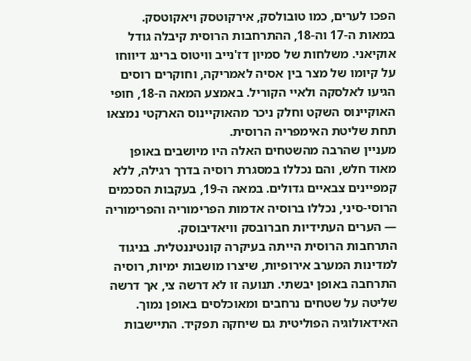הפכו לערים, כמו טובולסק, אירקוטסק ויאקוטסק.
במאות ה-17 וה-18, ההתרחבות הרוסית קיבלה גודל אוקיאני. משלחות של סמיון דז'נייב וויטוס ברינג דיווחו על קיומו של מצר בין אסיה לאמריקה, וחוקרים רוסים הגיעו לאלסקה ולאיי הקוריל. באמצע המאה ה-18, חופי האוקיינוס השקט וחלק ניכר מהאוקיינוס הארקטי נמצאו תחת שליטת האימפריה הרוסית.
מעניין שהרבה מהשטחים האלה היו מיושבים באופן מאוד חלש, והם נכללו במסגרת רוסיה בדרך רגילה, ללא קמפיינים צבאיים גדולים. במאה ה-19, בעקבות הסכמים הרוסי-סיני, נכללו ברוסיה אדמות הפרימוריה והפרימוריה — הערים העתידיות חברובסק וויאדיבוסק.
התרחבות הרוסית הייתה בעיקרה קונטיננטלית. בניגוד למדינות המערב אירופיות, שיצרו מושבות ימיות, רוסיה התרחבה באופן יבשתי. תנועה זו לא דרשה צי, אך דרשה שליטה על שטחים נרחבים ומאוכלסים באופן נמוך.
האידאולוגיה הפוליטית גם שיחקה תפקיד. התיישבות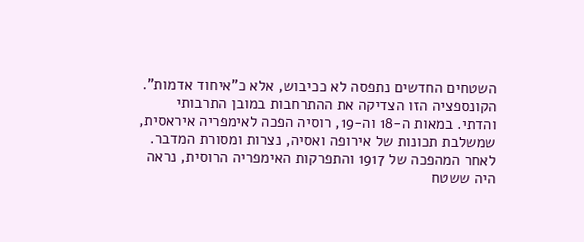השטחים החדשים נתפסה לא ככיבוש, אלא כ"איחוד אדמות". הקונספציה הזו הצדיקה את ההתרחבות במובן התרבותי והדתי. במאות ה-18 וה-19, רוסיה הפכה לאימפריה איראסית, שמשלבת תכונות של אירופה ואסיה, נצרות ומסורת המדבר.
לאחר המהפכה של 1917 והתפרקות האימפריה הרוסית, נראה היה ששטח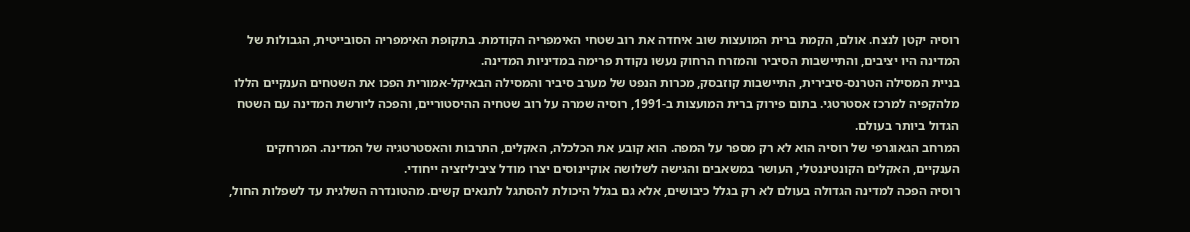רוסיה יקטן לנצח. אולם, הקמת ברית המועצות שוב איחדה את רוב שטחי האימפריה הקודמת. בתקופת האימפריה הסובייטית, הגבולות של המדינה היו יציבים, והתיישבות הסיביר והמזרח הרחוק נעשו נקודת פרימה במדיניות המדינה.
בניית המסילה הטרנס-סיבירית, התיישבות קוזבסק, מכרות הנפט של מערב סיביר והמסילה הבאיקל-אמורית הפכו את השטחים הענקיים הללו מלהקפיה למרכז אסטרטגי. בתום פירוק ברית המועצות ב-1991, רוסיה שמרה על רוב שטחיה ההיסטוריים, והפכה ליורשת המדינה עם השטח הגדול ביותר בעולם.
המרחב הגאוגרפי של רוסיה הוא לא רק מספר על המפה. הוא קובע את הכלכלה, האקלים, התרבות והאסטרטגיה של המדינה. המרחקים הענקיים, האקלים הקונטיננטלי, העושר במשאבים והגישה לשלושה אוקיינוסים יצרו מודל ציביליזציה ייחודי.
רוסיה הפכה למדינה הגדולה בעולם לא רק בגלל כיבושים, אלא גם בגלל היכולת להסתגל לתנאים קשים. מהטונדרה השלגית עד לשפלות החול,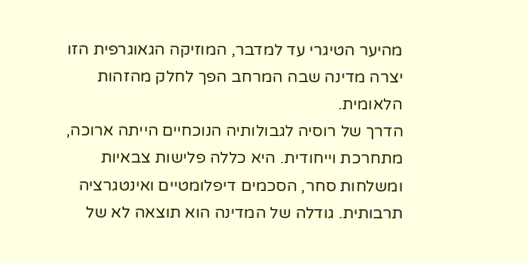מהיער הטיגרי עד למדבר, המוזיקה הגאוגרפית הזו יצרה מדינה שבה המרחב הפך לחלק מהזהות הלאומית.
הדרך של רוסיה לגבולותיה הנוכחיים הייתה ארוכה, מתחרכת וייחודית. היא כללה פלישות צבאיות ומשלחות סחר, הסכמים דיפלומטיים ואינטגרציה תרבותית. גודלה של המדינה הוא תוצאה לא של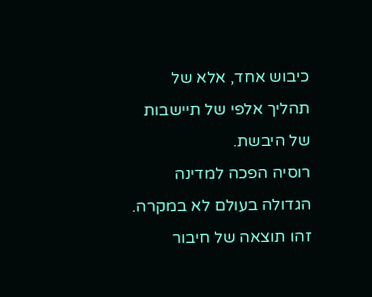כיבוש אחד, אלא של תהליך אלפי של תיישבות של היבשת.
רוסיה הפכה למדינה הגדולה בעולם לא במקרה. זהו תוצאה של חיבור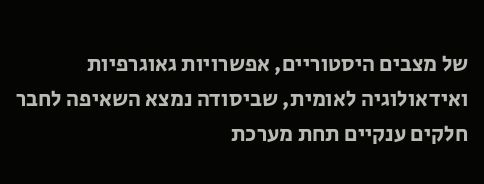של מצבים היסטוריים, אפשרויות גאוגרפיות ואידאולוגיה לאומית, שביסודה נמצא השאיפה לחבר חלקים ענקיים תחת מערכת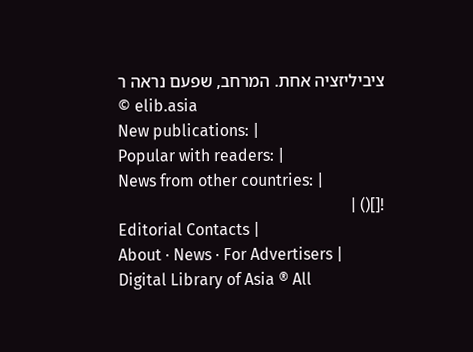ציביליזציה אחת. המרחב, שפעם נראה ר
© elib.asia
New publications: |
Popular with readers: |
News from other countries: |
![]() |
Editorial Contacts |
About · News · For Advertisers |
Digital Library of Asia ® All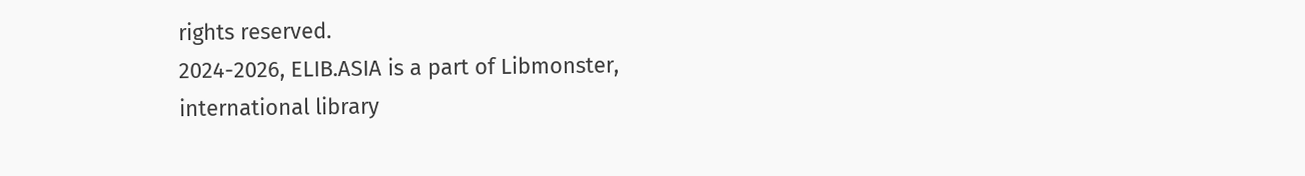rights reserved.
2024-2026, ELIB.ASIA is a part of Libmonster, international library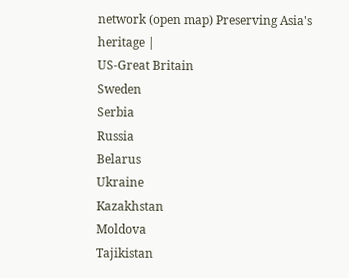network (open map) Preserving Asia's heritage |
US-Great Britain
Sweden
Serbia
Russia
Belarus
Ukraine
Kazakhstan
Moldova
Tajikistan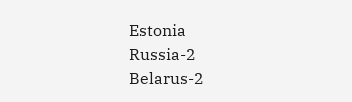Estonia
Russia-2
Belarus-2